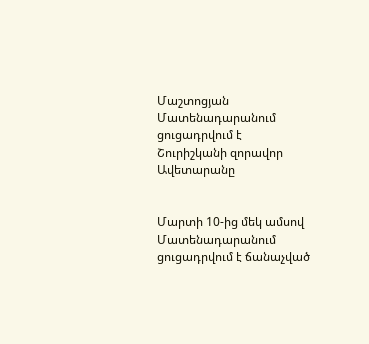Մաշտոցյան Մատենադարանում ցուցադրվում է Շուրիշկանի զորավոր Ավետարանը


Մարտի 10-ից մեկ ամսով Մատենադարանում ցուցադրվում է ճանաչված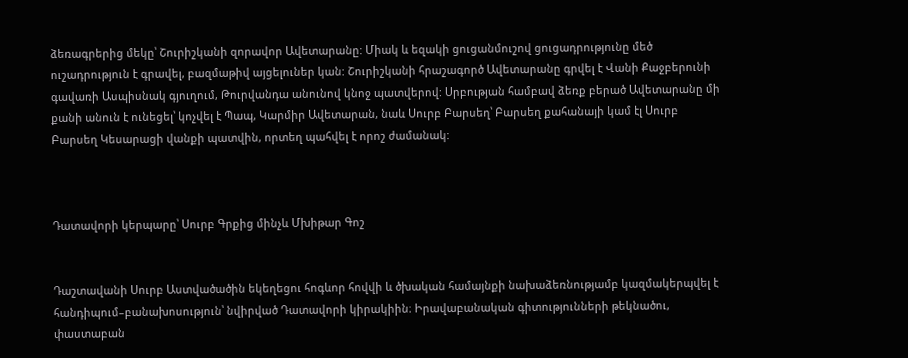ձեռագրերից մեկը՝ Շուրիշկանի զորավոր Ավետարանը: Միակ և եզակի ցուցանմուշով ցուցադրությունը մեծ ուշադրություն է գրավել, բազմաթիվ այցելուներ կան: Շուրիշկանի հրաշագործ Ավետարանը գրվել է Վանի Քաջբերունի գավառի Ասպիսնակ գյուղում, Թուրվանդա անունով կնոջ պատվերով: Սրբության համբավ ձեռք բերած Ավետարանը մի քանի անուն է ունեցել՝ կոչվել է Պապ, Կարմիր Ավետարան, նաև Սուրբ Բարսեղ՝ Բարսեղ քահանայի կամ էլ Սուրբ Բարսեղ Կեսարացի վանքի պատվին, որտեղ պահվել է որոշ ժամանակ:



Դատավորի կերպարը՝ Սուրբ Գրքից մինչև Մխիթար Գոշ


Դաշտավանի Սուրբ Աստվածածին եկեղեցու հոգևոր հովվի և ծխական համայնքի նախաձեռնությամբ կազմակերպվել է հանդիպում–բանախոսություն՝ նվիրված Դատավորի կիրակիին։ Իրավաբանական գիտությունների թեկնածու, փաստաբան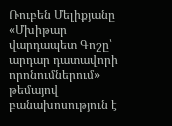Ռուբեն Մելիքյանը «Մխիթար վարդապետ Գոշը՝ արդար դատավորի որոնումներում» թեմայով բանախոսություն է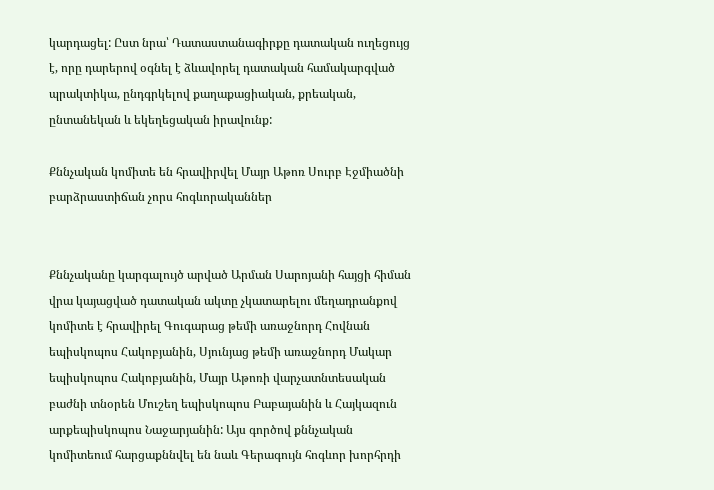կարդացել: Ըստ նրա՝ Դատաստանագիրքը դատական ուղեցույց է, որը դարերով օգնել է ձևավորել դատական համակարգված պրակտիկա, ընդգրկելով քաղաքացիական, քրեական, ընտանեկան և եկեղեցական իրավունք:

Քննչական կոմիտե են հրավիրվել Մայր Աթոռ Սուրբ Էջմիածնի բարձրաստիճան չորս հոգևորականներ


Քննչականը կարգալույծ արված Արման Սարոյանի հայցի հիման վրա կայացված դատական ակտը չկատարելու մեղադրանքով կոմիտե է հրավիրել Գուգարաց թեմի առաջնորդ Հովնան եպիսկոպոս Հակոբյանին, Սյունյաց թեմի առաջնորդ Մակար եպիսկոպոս Հակոբյանին, Մայր Աթոռի վարչատնտեսական բաժնի տնօրեն Մուշեղ եպիսկոպոս Բաբայանին և Հայկազուն արքեպիսկոպոս Նաջարյանին: Այս գործով քննչական կոմիտեում հարցաքննվել են նաև Գերագույն հոգևոր խորհրդի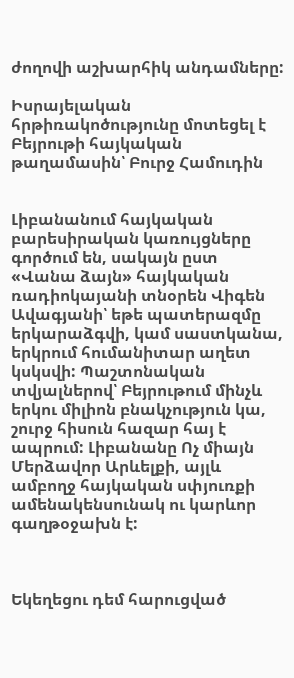ժողովի աշխարհիկ անդամները:

Իսրայելական հրթիռակոծությունը մոտեցել է Բեյրութի հայկական թաղամասին՝ Բուրջ Համուդին


Լիբանանում հայկական բարեսիրական կառույցները գործում են, սակայն ըստ «Վանա ձայն» հայկական ռադիոկայանի տնօրեն Վիգեն Ավագյանի՝ եթե պատերազմը երկարաձգվի, կամ սաստկանա, երկրում հումանիտար աղետ կսկսվի: Պաշտոնական տվյալներով՝ Բեյրութում մինչև երկու միլիոն բնակչություն կա, շուրջ հիսուն հազար հայ է ապրում: Լիբանանը Ոչ միայն Մերձավոր Արևելքի, այլև ամբողջ հայկական սփյուռքի ամենակենսունակ ու կարևոր գաղթօջախն է:



Եկեղեցու դեմ հարուցված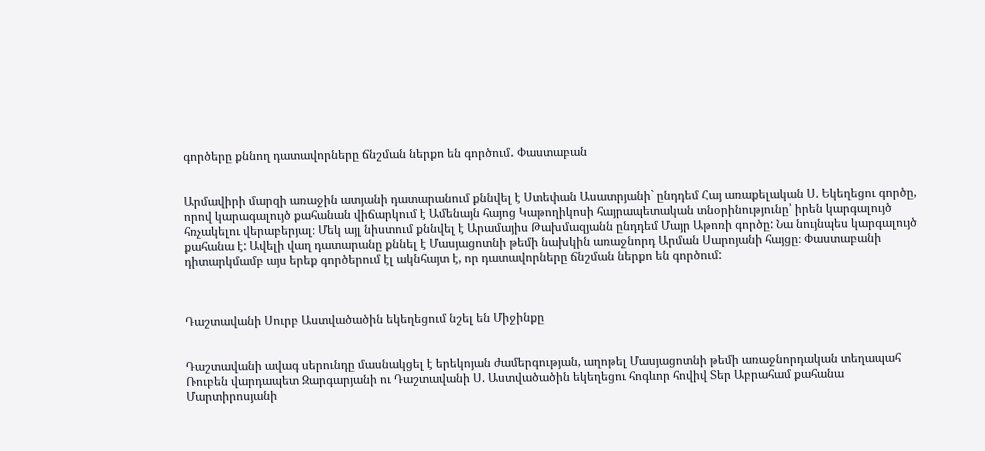գործերը քննող դատավորները ճնշման ներքո են գործում․ Փաստաբան


Արմավիրի մարզի առաջին ատյանի դատարանում քննվել է Ստեփան Ասատրյանի` ընդդեմ Հայ առաքելական Ս. Եկեղեցու գործը, որով կարագալույծ քահանան վիճարկում է Ամենայն հայոց Կաթողիկոսի հայրապետական տնօրինությունը՝ իրեն կարգալույծ հռչակելու վերաբերյալ։ Մեկ այլ նիստում քննվել է Արամայիս Թախմազյանն ընդդեմ Մայր Աթոռի գործը: Նա նույնպես կարգալույծ քահանա է: Ավելի վաղ դատարանը քննել է Մասյացոտնի թեմի նախկին առաջնորդ Արման Սարոյանի հայցը։ Փաստաբանի դիտարկմամբ այս երեք գործերում էլ ակնհայտ է, որ դատավորները ճնշման ներքո են գործում:



Դաշտավանի Սուրբ Աստվածածին եկեղեցում նշել են Միջինքը


Դաշտավանի ավագ սերունդը մասնակցել է երեկոյան ժամերգության, աղոթել Մասյացոտնի թեմի առաջնորդական տեղապահ Ռուբեն վարդապետ Զարգարյանի ու Դաշտավանի Ս. Աստվածածին եկեղեցու հոգևոր հովիվ Տեր Աբրահամ քահանա Մարտիրոսյանի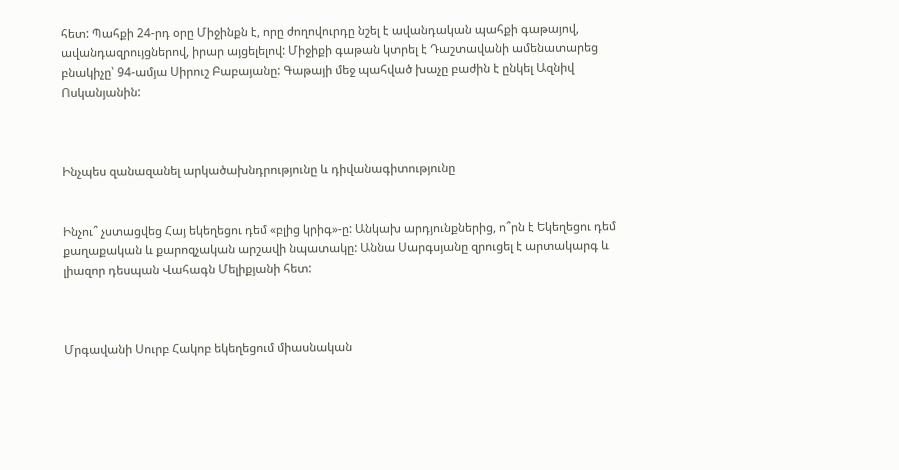հետ: Պահքի 24-րդ օրը Միջինքն է, որը ժողովուրդը նշել է ավանդական պահքի գաթայով, ավանդազրույցներով, իրար այցելելով: Միջիքի գաթան կտրել է Դաշտավանի ամենատարեց բնակիչը՝ 94-ամյա Սիրուշ Բաբայանը: Գաթայի մեջ պահված խաչը բաժին է ընկել Ազնիվ Ոսկանյանին:



Ինչպես զանազանել արկածախնդրությունը և դիվանագիտությունը


Ինչու՞ չստացվեց Հայ եկեղեցու դեմ «բլից կրիգ»-ը: Անկախ արդյունքներից, ո՞րն է Եկեղեցու դեմ քաղաքական և քարոզչական արշավի նպատակը: Աննա Սարգսյանը զրուցել է արտակարգ և լիազոր դեսպան Վահագն Մելիքյանի հետ:



Մրգավանի Սուրբ Հակոբ եկեղեցում միասնական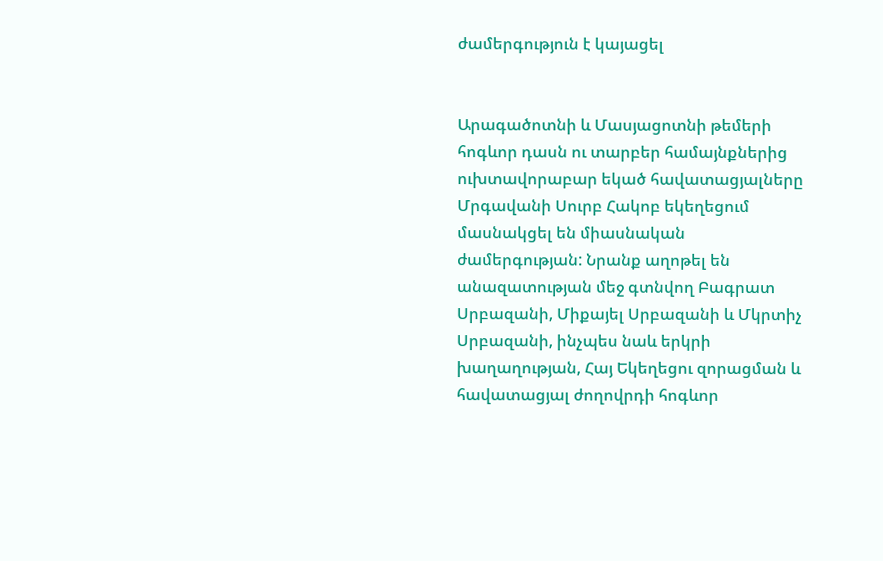ժամերգություն է կայացել


Արագածոտնի և Մասյացոտնի թեմերի հոգևոր դասն ու տարբեր համայնքներից ուխտավորաբար եկած հավատացյալները Մրգավանի Սուրբ Հակոբ եկեղեցում մասնակցել են միասնական ժամերգության: Նրանք աղոթել են անազատության մեջ գտնվող Բագրատ Սրբազանի, Միքայել Սրբազանի և Մկրտիչ Սրբազանի, ինչպես նաև երկրի խաղաղության, Հայ Եկեղեցու զորացման և հավատացյալ ժողովրդի հոգևոր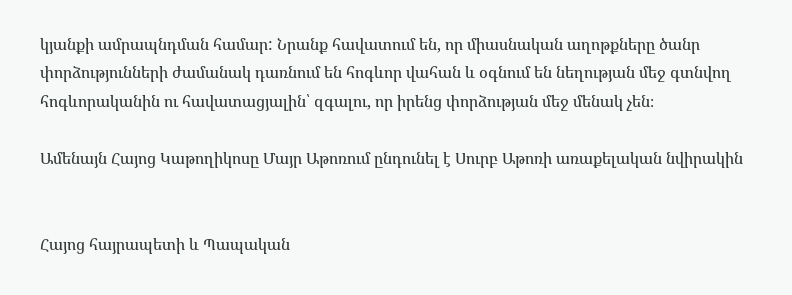կյանքի ամրապնդման համար: Նրանք հավատում են, որ միասնական աղոթքները ծանր փորձությունների ժամանակ դառնում են հոգևոր վահան և օգնում են նեղության մեջ գտնվող հոգևորականին ու հավատացյալին՝ զգալու, որ իրենց փորձության մեջ մենակ չեն։

Ամենայն Հայոց Կաթողիկոսը Մայր Աթոռում ընդունել է Սուրբ Աթոռի առաքելական նվիրակին


Հայոց հայրապետի և Պապական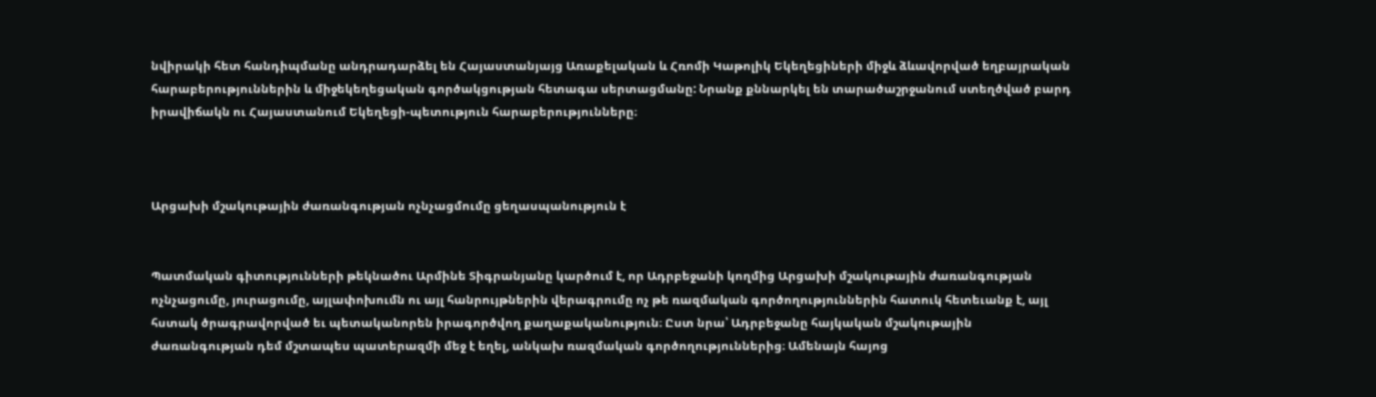նվիրակի հետ հանդիպմանը անդրադարձել են Հայաստանյայց Առաքելական և Հռոմի Կաթոլիկ Եկեղեցիների միջև ձևավորված եղբայրական հարաբերություններին և միջեկեղեցական գործակցության հետագա սերտացմանը: Նրանք քննարկել են տարածաշրջանում ստեղծված բարդ իրավիճակն ու Հայաստանում Եկեղեցի-պետություն հարաբերությունները։



Արցախի մշակութային ժառանգության ոչնչացմումը ցեղասպանություն է


Պատմական գիտությունների թեկնածու Արմինե Տիգրանյանը կարծում է, որ Ադրբեջանի կողմից Արցախի մշակութային ժառանգության ոչնչացումը, յուրացումը, այլափոխումն ու այլ հանրույթներին վերագրումը ոչ թե ռազմական գործողություններին հատուկ հետեւանք է, այլ հստակ ծրագրավորված եւ պետականորեն իրագործվող քաղաքականություն։ Ըստ նրա՝ Ադրբեջանը հայկական մշակութային ժառանգության դեմ մշտապես պատերազմի մեջ է եղել, անկախ ռազմական գործողություններից։ Ամենայն հայոց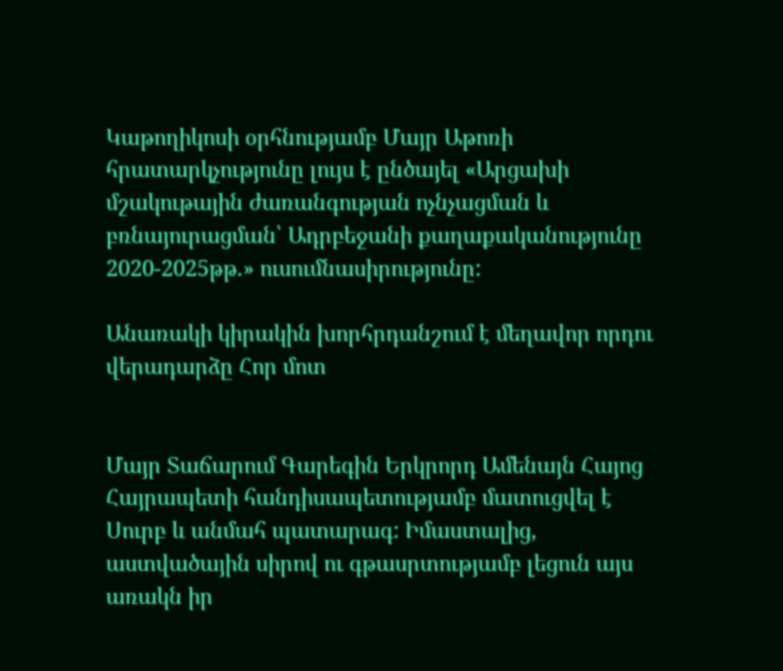Կաթողիկոսի օրհնությամբ Մայր Աթոռի հրատարկչությունը լույս է ընծայել «Արցախի մշակութային ժառանգության ոչնչացման և բռնայուրացման՝ Ադրբեջանի քաղաքականությունը 2020-2025թթ.» ուսումնասիրությունը:

Անառակի կիրակին խորհրդանշում է մեղավոր որդու վերադարձը Հոր մոտ


Մայր Տաճարում Գարեգին Երկրորդ Ամենայն Հայոց Հայրապետի հանդիսապետությամբ մատուցվել է Սուրբ և անմահ պատարագ: Իմաստալից, աստվածային սիրով ու գթասրտությամբ լեցուն այս առակն իր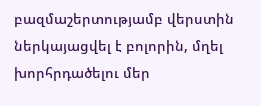բազմաշերտությամբ վերստին ներկայացվել է բոլորին, մղել խորհրդածելու մեր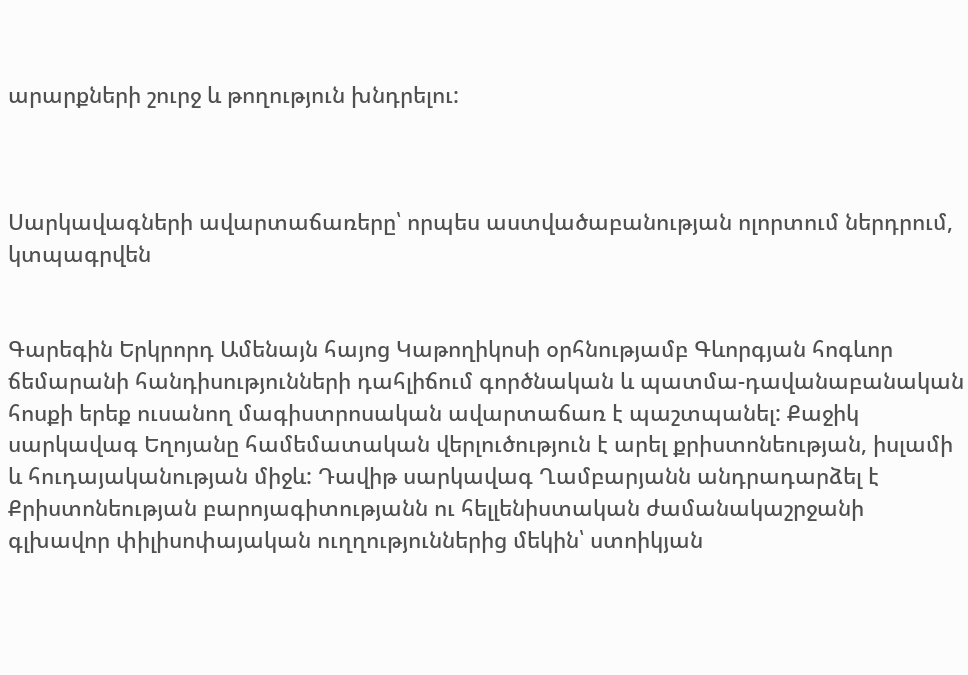արարքների շուրջ և թողություն խնդրելու:



Սարկավագների ավարտաճառերը՝ որպես աստվածաբանության ոլորտում ներդրում, կտպագրվեն


Գարեգին Երկրորդ Ամենայն հայոց Կաթողիկոսի օրհնությամբ Գևորգյան հոգևոր ճեմարանի հանդիսությունների դահլիճում գործնական և պատմա-դավանաբանական հոսքի երեք ուսանող մագիստրոսական ավարտաճառ է պաշտպանել: Քաջիկ սարկավագ Եղոյանը համեմատական վերլուծություն է արել քրիստոնեության, իսլամի և հուդայականության միջև: Դավիթ սարկավագ Ղամբարյանն անդրադարձել է Քրիստոնեության բարոյագիտությանն ու հելլենիստական ժամանակաշրջանի գլխավոր փիլիսոփայական ուղղություններից մեկին՝ ստոիկյան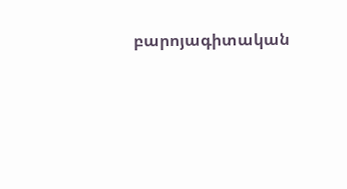բարոյագիտական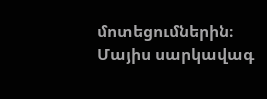մոտեցումներին։ Մայիս սարկավագ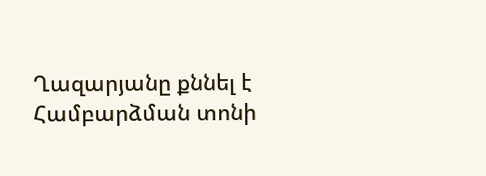Ղազարյանը քննել է Համբարձման տոնի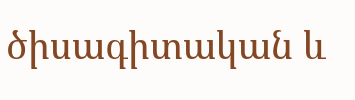ծիսագիտական և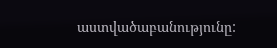աստվածաբանությունը: